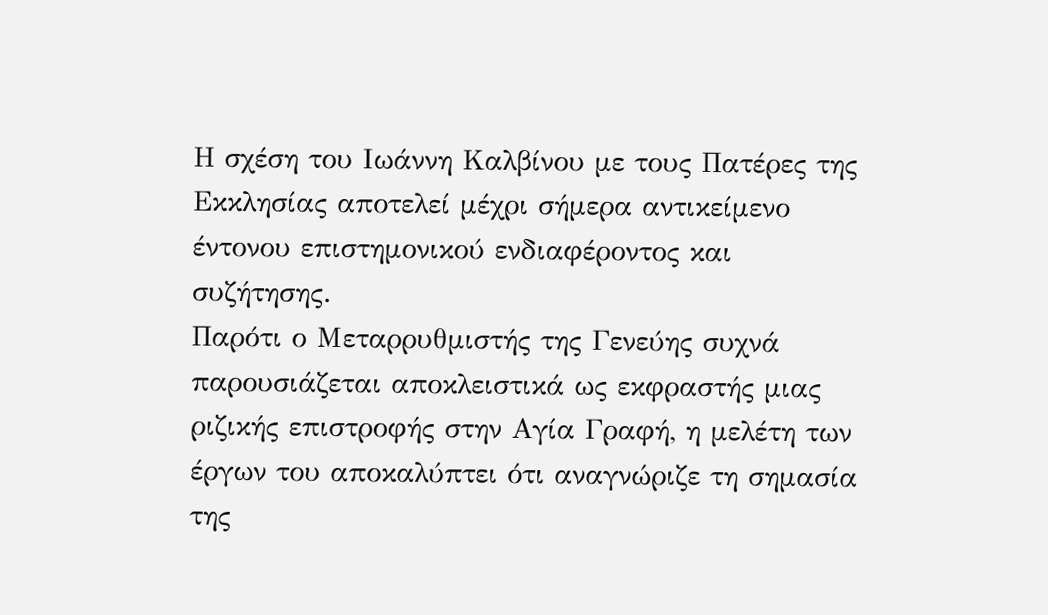Η σχέση του Ιωάννη Καλβίνου με τους Πατέρες της Εκκλησίας αποτελεί μέχρι σήμερα αντικείμενο έντονου επιστημονικού ενδιαφέροντος και συζήτησης.
Παρότι ο Μεταρρυθμιστής της Γενεύης συχνά παρουσιάζεται αποκλειστικά ως εκφραστής μιας ριζικής επιστροφής στην Αγία Γραφή, η μελέτη των έργων του αποκαλύπτει ότι αναγνώριζε τη σημασία της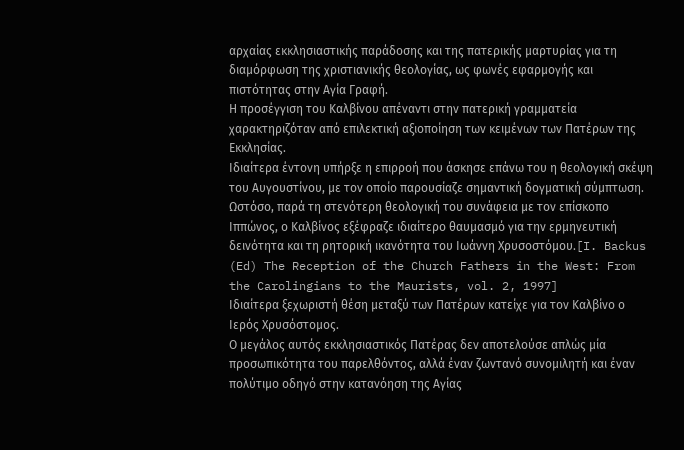αρχαίας εκκλησιαστικής παράδοσης και της πατερικής μαρτυρίας για τη διαμόρφωση της χριστιανικής θεολογίας, ως φωνές εφαρμογής και πιστότητας στην Αγία Γραφή.
Η προσέγγιση του Καλβίνου απέναντι στην πατερική γραμματεία χαρακτηριζόταν από επιλεκτική αξιοποίηση των κειμένων των Πατέρων της Εκκλησίας.
Ιδιαίτερα έντονη υπήρξε η επιρροή που άσκησε επάνω του η θεολογική σκέψη του Αυγουστίνου, με τον οποίο παρουσίαζε σημαντική δογματική σύμπτωση.
Ωστόσο, παρά τη στενότερη θεολογική του συνάφεια με τον επίσκοπο Ιππώνος, ο Καλβίνος εξέφραζε ιδιαίτερο θαυμασμό για την ερμηνευτική δεινότητα και τη ρητορική ικανότητα του Ιωάννη Χρυσοστόμου.[I. Backus (Ed) The Reception of the Church Fathers in the West: From the Carolingians to the Maurists, vol. 2, 1997]
Ιδιαίτερα ξεχωριστή θέση μεταξύ των Πατέρων κατείχε για τον Καλβίνο ο Ιερός Χρυσόστομος.
Ο μεγάλος αυτός εκκλησιαστικός Πατέρας δεν αποτελούσε απλώς μία προσωπικότητα του παρελθόντος, αλλά έναν ζωντανό συνομιλητή και έναν πολύτιμο οδηγό στην κατανόηση της Αγίας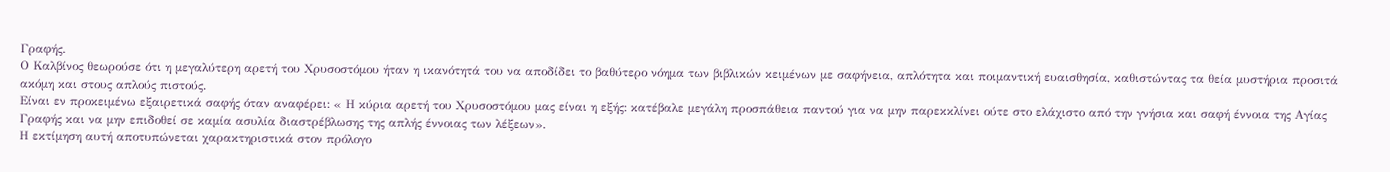Γραφής.
Ο Καλβίνος θεωρούσε ότι η μεγαλύτερη αρετή του Χρυσοστόμου ήταν η ικανότητά του να αποδίδει το βαθύτερο νόημα των βιβλικών κειμένων με σαφήνεια, απλότητα και ποιμαντική ευαισθησία, καθιστώντας τα θεία μυστήρια προσιτά ακόμη και στους απλούς πιστούς.
Είναι εν προκειμένω εξαιρετικά σαφής όταν αναφέρει: « Η κύρια αρετή του Χρυσοστόμου μας είναι η εξής: κατέβαλε μεγάλη προσπάθεια παντού για να μην παρεκκλίνει ούτε στο ελάχιστο από την γνήσια και σαφή έννοια της Αγίας Γραφής και να μην επιδοθεί σε καμία ασυλία διαστρέβλωσης της απλής έννοιας των λέξεων».
Η εκτίμηση αυτή αποτυπώνεται χαρακτηριστικά στον πρόλογο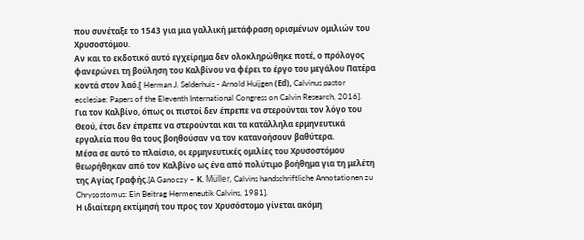που συνέταξε το 1543 για μια γαλλική μετάφραση ορισμένων ομιλιών του Χρυσοστόμου.
Αν και το εκδοτικό αυτό εγχείρημα δεν ολοκληρώθηκε ποτέ, ο πρόλογος φανερώνει τη βούληση του Καλβίνου να φέρει το έργο του μεγάλου Πατέρα κοντά στον λαό.[ Herman J. Selderhuis - Arnold Huijgen (Εd), Calvinus pastor ecclesiae: Papers of the Eleventh International Congress on Calvin Research, 2016].
Για τον Kαλβίνο, όπως οι πιστοί δεν έπρεπε να στερούνται τον λόγο του Θεού, έτσι δεν έπρεπε να στερούνται και τα κατάλληλα ερμηνευτικά εργαλεία που θα τους βοηθούσαν να τον κατανοήσουν βαθύτερα.
Μέσα σε αυτό το πλαίσιο, οι ερμηνευτικές ομιλίες του Χρυσοστόμου θεωρήθηκαν από τον Καλβίνο ως ένα από πολύτιμο βοήθημα για τη μελέτη της Αγίας Γραφής.[A Ganoczy – Κ. Müller, Calvins handschriftliche Annotationen zu Chrysostomus: Ein Beitrag Hermeneutik Calvins, 1981].
Η ιδιαίτερη εκτίμησή του προς τον Χρυσόστομο γίνεται ακόμη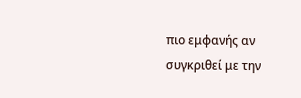πιο εμφανής αν συγκριθεί με την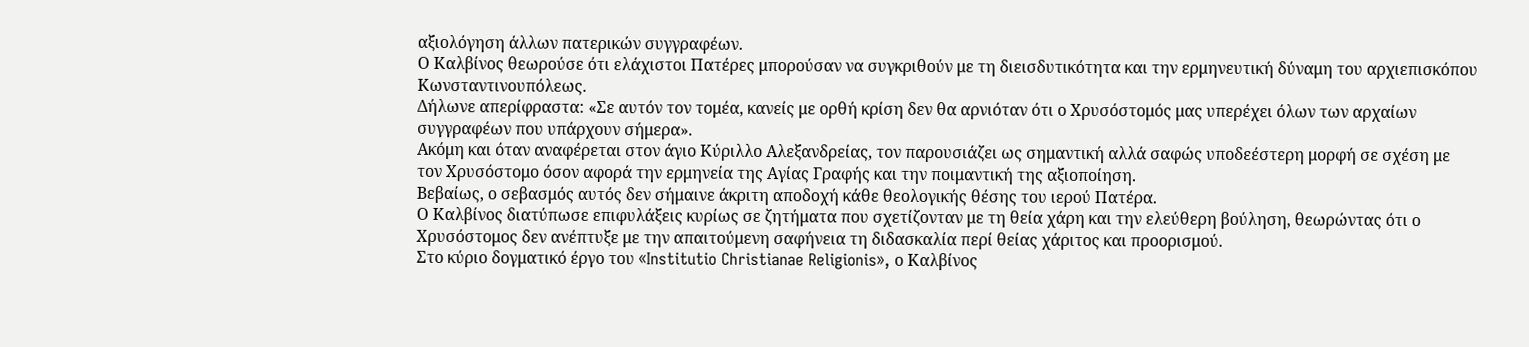αξιολόγηση άλλων πατερικών συγγραφέων.
Ο Καλβίνος θεωρούσε ότι ελάχιστοι Πατέρες μπορούσαν να συγκριθούν με τη διεισδυτικότητα και την ερμηνευτική δύναμη του αρχιεπισκόπου Κωνσταντινουπόλεως.
Δήλωνε απερίφραστα: «Σε αυτόν τον τομέα, κανείς με ορθή κρίση δεν θα αρνιόταν ότι ο Χρυσόστομός μας υπερέχει όλων των αρχαίων συγγραφέων που υπάρχουν σήμερα».
Ακόμη και όταν αναφέρεται στον άγιο Κύριλλο Αλεξανδρείας, τον παρουσιάζει ως σημαντική αλλά σαφώς υποδεέστερη μορφή σε σχέση με τον Χρυσόστομο όσον αφορά την ερμηνεία της Αγίας Γραφής και την ποιμαντική της αξιοποίηση.
Βεβαίως, ο σεβασμός αυτός δεν σήμαινε άκριτη αποδοχή κάθε θεολογικής θέσης του ιερού Πατέρα.
Ο Καλβίνος διατύπωσε επιφυλάξεις κυρίως σε ζητήματα που σχετίζονταν με τη θεία χάρη και την ελεύθερη βούληση, θεωρώντας ότι ο Χρυσόστομος δεν ανέπτυξε με την απαιτούμενη σαφήνεια τη διδασκαλία περί θείας χάριτος και προορισμού.
Στο κύριο δογματικό έργο του «Institutio Christianae Religionis», ο Καλβίνος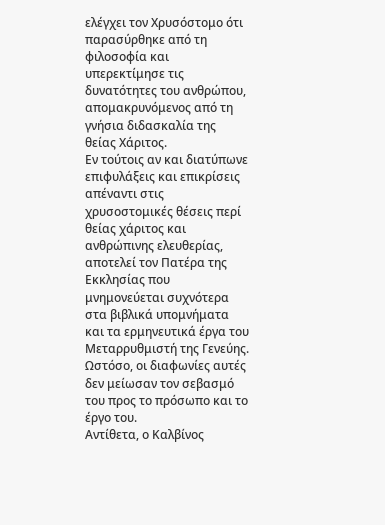ελέγχει τον Χρυσόστομο ότι παρασύρθηκε από τη φιλοσοφία και υπερεκτίμησε τις δυνατότητες του ανθρώπου, απομακρυνόμενος από τη γνήσια διδασκαλία της θείας Χάριτος.
Εν τούτοις αν και διατύπωνε επιφυλάξεις και επικρίσεις απέναντι στις χρυσοστομικές θέσεις περί θείας χάριτος και ανθρώπινης ελευθερίας, αποτελεί τον Πατέρα της Εκκλησίας που μνημονεύεται συχνότερα στα βιβλικά υπομνήματα και τα ερμηνευτικά έργα του Μεταρρυθμιστή της Γενεύης.
Ωστόσο, οι διαφωνίες αυτές δεν μείωσαν τον σεβασμό του προς το πρόσωπο και το έργο του.
Αντίθετα, ο Καλβίνος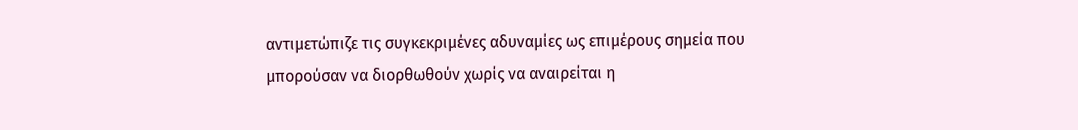αντιμετώπιζε τις συγκεκριμένες αδυναμίες ως επιμέρους σημεία που μπορούσαν να διορθωθούν χωρίς να αναιρείται η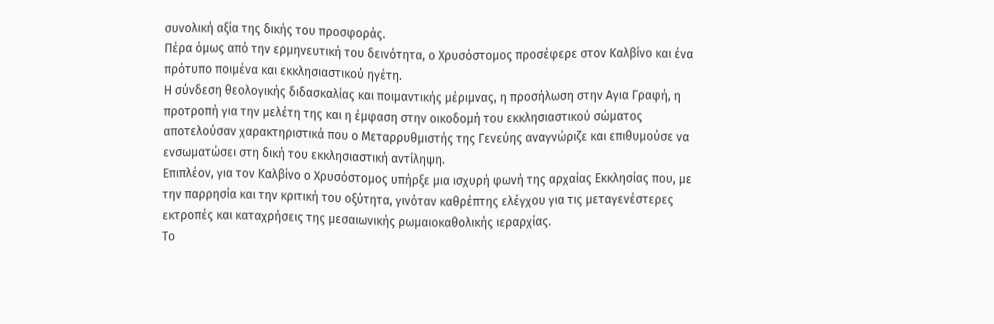συνολική αξία της δικής του προσφοράς.
Πέρα όμως από την ερμηνευτική του δεινότητα, ο Χρυσόστομος προσέφερε στον Καλβίνο και ένα πρότυπο ποιμένα και εκκλησιαστικού ηγέτη.
Η σύνδεση θεολογικής διδασκαλίας και ποιμαντικής μέριμνας, η προσήλωση στην Αγια Γραφή, η προτροπή για την μελέτη της και η έμφαση στην οικοδομή του εκκλησιαστικού σώματος αποτελούσαν χαρακτηριστικά που ο Μεταρρυθμιστής της Γενεύης αναγνώριζε και επιθυμούσε να ενσωματώσει στη δική του εκκλησιαστική αντίληψη.
Επιπλέον, για τον Καλβίνο ο Χρυσόστομος υπήρξε μια ισχυρή φωνή της αρχαίας Εκκλησίας που, με την παρρησία και την κριτική του οξύτητα, γινόταν καθρέπτης ελέγχου για τις μεταγενέστερες εκτροπές και καταχρήσεις της μεσαιωνικής ρωμαιοκαθολικής ιεραρχίας.
Το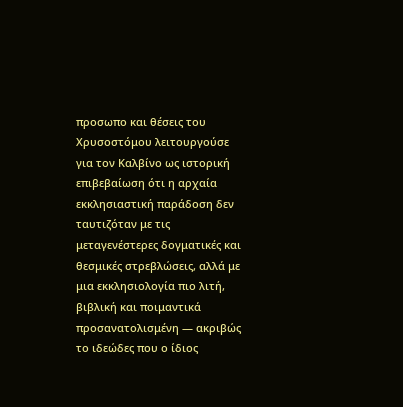προσωπο και θέσεις του Χρυσοστόμου λειτουργούσε για τον Καλβίνο ως ιστορική επιβεβαίωση ότι η αρχαία εκκλησιαστική παράδοση δεν ταυτιζόταν με τις μεταγενέστερες δογματικές και θεσμικές στρεβλώσεις, αλλά με μια εκκλησιολογία πιο λιτή, βιβλική και ποιμαντικά προσανατολισμένη — ακριβώς το ιδεώδες που ο ίδιος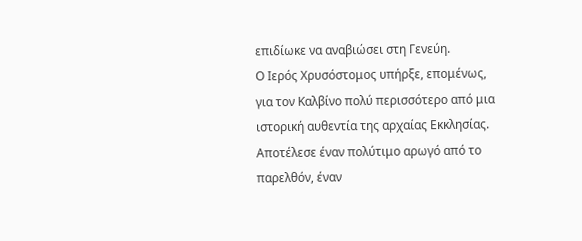επιδίωκε να αναβιώσει στη Γενεύη.
Ο Ιερός Χρυσόστομος υπήρξε, επομένως, για τον Καλβίνο πολύ περισσότερο από μια ιστορική αυθεντία της αρχαίας Εκκλησίας.
Αποτέλεσε έναν πολύτιμο αρωγό από το παρελθόν, έναν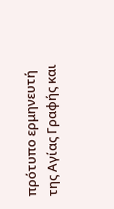πρότυπο ερμηνευτή της Αγίας Γραφής και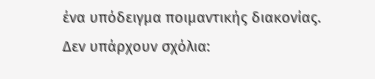ένα υπόδειγμα ποιμαντικής διακονίας.
Δεν υπάρχουν σχόλια: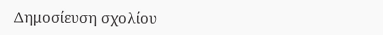Δημοσίευση σχολίου